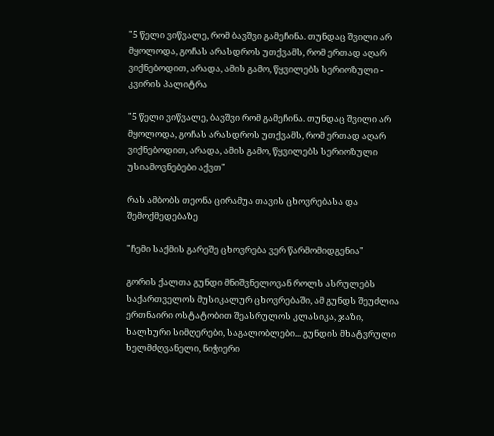"5 წელი ვიწვალე, რომ ბავშვი გამეჩინა. თუნდაც შვილი არ მყოლოდა, გოჩას არასდროს უთქვამს, რომ ერთად აღარ ვიქნებოდით, არადა, ამის გამო, წყვილებს სერიოზული - კვირის პალიტრა

"5 წელი ვიწვალე, ბავშვი რომ გამეჩინა. თუნდაც შვილი არ მყოლოდა, გოჩას არასდროს უთქვამს, რომ ერთად აღარ ვიქნებოდით, არადა, ამის გამო, წყვილებს სერიოზული უსიამოვნებები აქვთ"

რას ამბობს თეონა ცირამუა თავის ცხოვრებასა და შემოქმედებაზე

"ჩემი საქმის გარეშე ცხოვრება ვერ წარმომიდგენია"

გორის ქალთა გუნდი მნიშვნელოვან როლს ასრულებს საქართველოს მუსიკალურ ცხოვრებაში, ამ გუნდს შეუძლია ერთნაირი ოსტატობით შეასრულოს კლასიკა, ჯაზი, ხალხური სიმღერები, საგალობლები... გუნდის მხატვრული ხელმძღვანელი, ნიჭიერი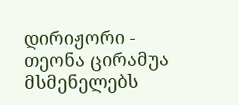დირიჟორი - თეონა ცირამუა მსმენელებს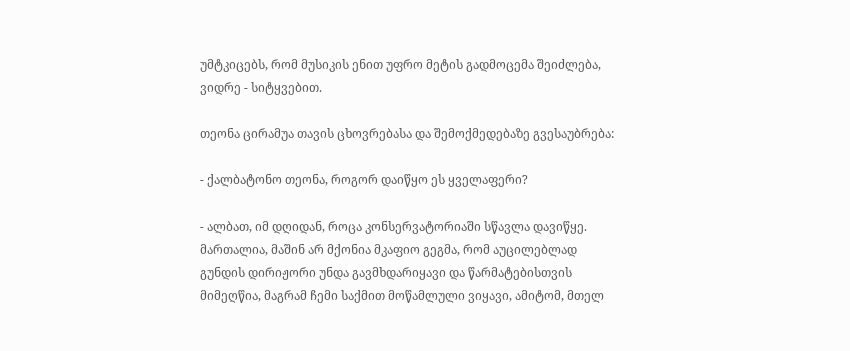უმტკიცებს, რომ მუსიკის ენით უფრო მეტის გადმოცემა შეიძლება, ვიდრე - სიტყვებით.

თეონა ცირამუა თავის ცხოვრებასა და შემოქმედებაზე გვესაუბრება:

- ქალბატონო თეონა, როგორ დაიწყო ეს ყველაფერი?

- ალბათ, იმ დღიდან, როცა კონსერვატორიაში სწავლა დავიწყე. მართალია, მაშინ არ მქონია მკაფიო გეგმა, რომ აუცილებლად გუნდის დირიჟორი უნდა გავმხდარიყავი და წარმატებისთვის მიმეღწია, მაგრამ ჩემი საქმით მოწამლული ვიყავი, ამიტომ, მთელ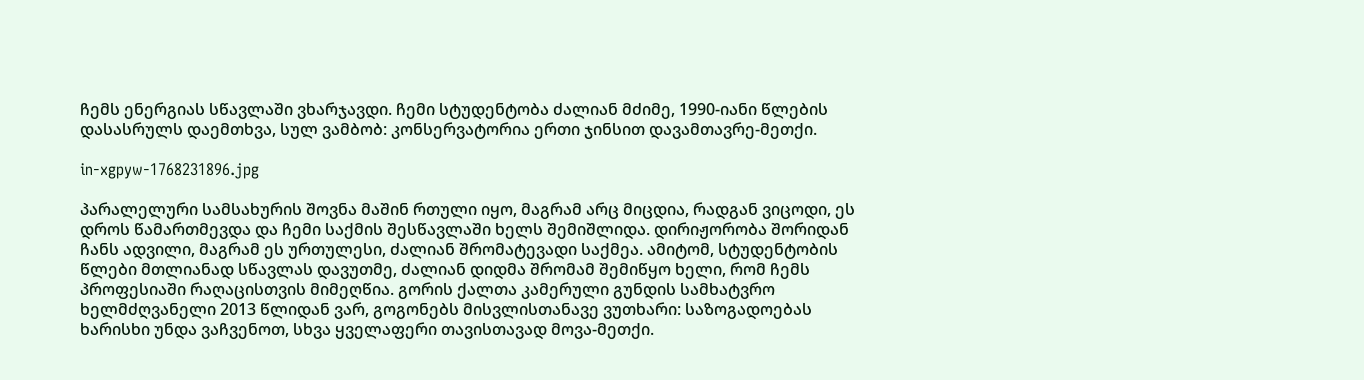ჩემს ენერგიას სწავლაში ვხარჯავდი. ჩემი სტუდენტობა ძალიან მძიმე, 1990-იანი წლების დასასრულს დაემთხვა, სულ ვამბობ: კონსერვატორია ერთი ჯინსით დავამთავრე-მეთქი.

in-xgpyw-1768231896.jpg

პარალელური სამსახურის შოვნა მაშინ რთული იყო, მაგრამ არც მიცდია, რადგან ვიცოდი, ეს დროს წამართმევდა და ჩემი საქმის შესწავლაში ხელს შემიშლიდა. დირიჟორობა შორიდან ჩანს ადვილი, მაგრამ ეს ურთულესი, ძალიან შრომატევადი საქმეა. ამიტომ, სტუდენტობის წლები მთლიანად სწავლას დავუთმე, ძალიან დიდმა შრომამ შემიწყო ხელი, რომ ჩემს პროფესიაში რაღაცისთვის მიმეღწია. გორის ქალთა კამერული გუნდის სამხატვრო ხელმძღვანელი 2013 წლიდან ვარ, გოგონებს მისვლისთანავე ვუთხარი: საზოგადოებას ხარისხი უნდა ვაჩვენოთ, სხვა ყველაფერი თავისთავად მოვა-მეთქი.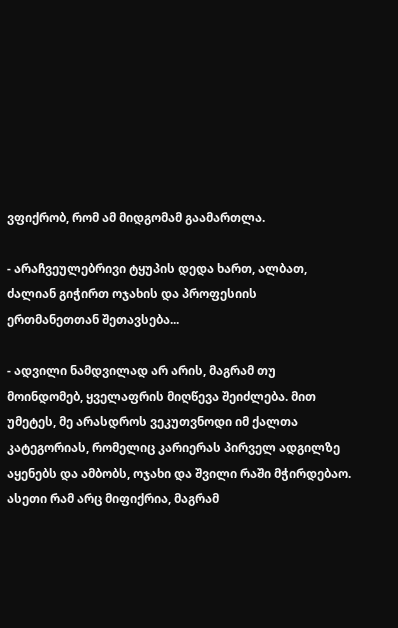ვფიქრობ, რომ ამ მიდგომამ გაამართლა.

- არაჩვეულებრივი ტყუპის დედა ხართ, ალბათ, ძალიან გიჭირთ ოჯახის და პროფესიის ერთმანეთთან შეთავსება...

- ადვილი ნამდვილად არ არის, მაგრამ თუ მოინდომებ, ყველაფრის მიღწევა შეიძლება. მით უმეტეს, მე არასდროს ვეკუთვნოდი იმ ქალთა კატეგორიას, რომელიც კარიერას პირველ ადგილზე აყენებს და ამბობს, ოჯახი და შვილი რაში მჭირდებაო. ასეთი რამ არც მიფიქრია, მაგრამ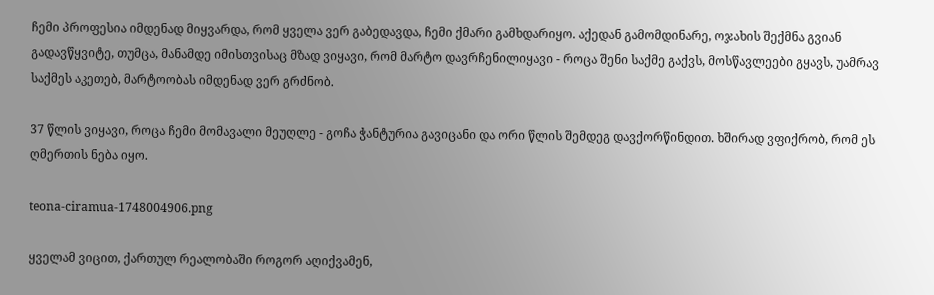ჩემი პროფესია იმდენად მიყვარდა, რომ ყველა ვერ გაბედავდა, ჩემი ქმარი გამხდარიყო. აქედან გამომდინარე, ოჯახის შექმნა გვიან გადავწყვიტე, თუმცა, მანამდე იმისთვისაც მზად ვიყავი, რომ მარტო დავრჩენილიყავი - როცა შენი საქმე გაქვს, მოსწავლეები გყავს, უამრავ საქმეს აკეთებ, მარტოობას იმდენად ვერ გრძნობ.

37 წლის ვიყავი, როცა ჩემი მომავალი მეუღლე - გოჩა ჭანტურია გავიცანი და ორი წლის შემდეგ დავქორწინდით. ხშირად ვფიქრობ, რომ ეს ღმერთის ნება იყო.

teona-ciramua-1748004906.png

ყველამ ვიცით, ქართულ რეალობაში როგორ აღიქვამენ,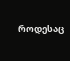როდესაც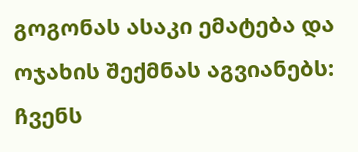გოგონას ასაკი ემატება და ოჯახის შექმნას აგვიანებს: ჩვენს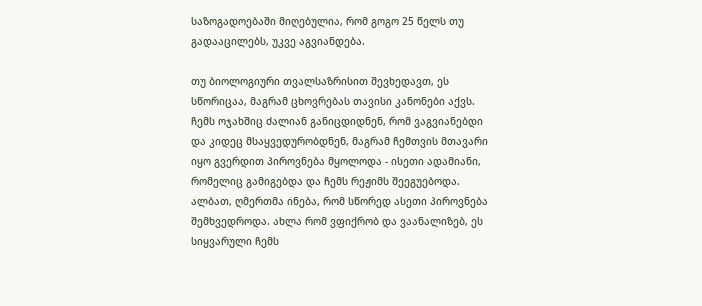საზოგადოებაში მიღებულია, რომ გოგო 25 წელს თუ გადააცილებს, უკვე აგვიანდება.

თუ ბიოლოგიური თვალსაზრისით შევხედავთ, ეს სწორიცაა, მაგრამ ცხოვრებას თავისი კანონები აქვს. ჩემს ოჯახშიც ძალიან განიცდიდნენ, რომ ვაგვიანებდი და კიდეც მსაყვედურობდნენ, მაგრამ ჩემთვის მთავარი იყო გვერდით პიროვნება მყოლოდა - ისეთი ადამიანი, რომელიც გამიგებდა და ჩემს რეჟიმს შეეგუებოდა. ალბათ, ღმერთმა ინება, რომ სწორედ ასეთი პიროვნება შემხვედროდა. ახლა რომ ვფიქრობ და ვაანალიზებ, ეს სიყვარული ჩემს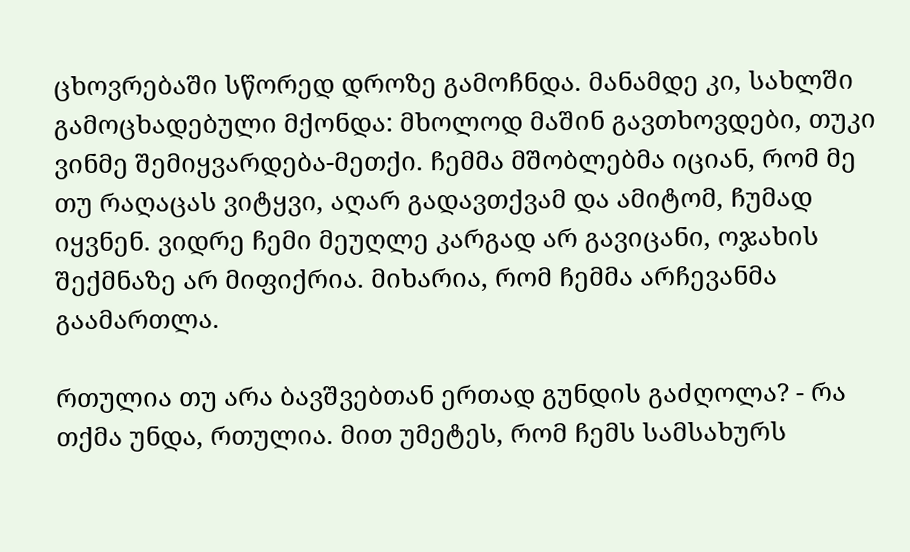ცხოვრებაში სწორედ დროზე გამოჩნდა. მანამდე კი, სახლში გამოცხადებული მქონდა: მხოლოდ მაშინ გავთხოვდები, თუკი ვინმე შემიყვარდება-მეთქი. ჩემმა მშობლებმა იციან, რომ მე თუ რაღაცას ვიტყვი, აღარ გადავთქვამ და ამიტომ, ჩუმად იყვნენ. ვიდრე ჩემი მეუღლე კარგად არ გავიცანი, ოჯახის შექმნაზე არ მიფიქრია. მიხარია, რომ ჩემმა არჩევანმა გაამართლა.

რთულია თუ არა ბავშვებთან ერთად გუნდის გაძღოლა? - რა თქმა უნდა, რთულია. მით უმეტეს, რომ ჩემს სამსახურს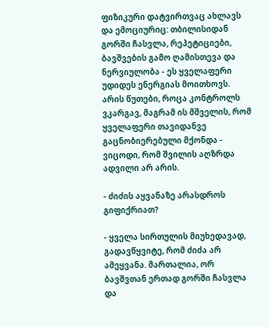ფიზიკური დატვირთვაც ახლავს და ემოციურიც: თბილისიდან გორში ჩასვლა, რეპეტიციები, ბავშვების გამო ღამისთევა და ნერვიულობა - ეს ყველაფერი უდიდეს ენერგიას მოითხოვს. არის წუთები, როცა კონტროლს ვკარგავ, მაგრამ ის მშველის, რომ ყველაფერი თავიდანვე გაცნობიერებული მქონდა - ვიცოდი, რომ შვილის აღზრდა ადვილი არ არის.

- ძიძის აყვანაზე არასდროს გიფიქრიათ?

- ყველა სირთულის მიუხედავად, გადავწყვიტე, რომ ძიძა არ ამეყვანა. მართალია, ორ ბავშვთან ერთად გორში ჩასვლა და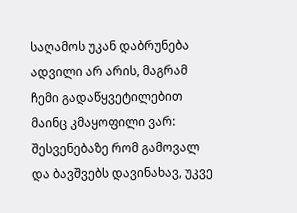საღამოს უკან დაბრუნება ადვილი არ არის, მაგრამ ჩემი გადაწყვეტილებით მაინც კმაყოფილი ვარ: შესვენებაზე რომ გამოვალ და ბავშვებს დავინახავ, უკვე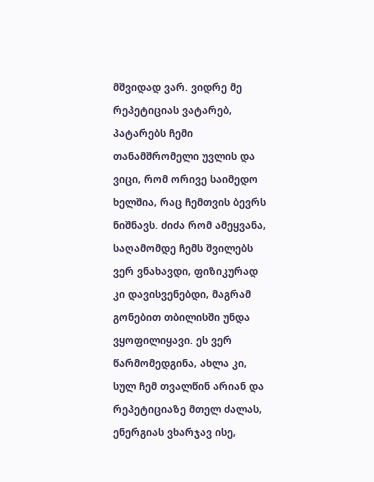მშვიდად ვარ. ვიდრე მე რეპეტიციას ვატარებ, პატარებს ჩემი თანამშრომელი უვლის და ვიცი, რომ ორივე საიმედო ხელშია, რაც ჩემთვის ბევრს ნიშნავს. ძიძა რომ ამეყვანა, საღამომდე ჩემს შვილებს ვერ ვნახავდი, ფიზიკურად კი დავისვენებდი, მაგრამ გონებით თბილისში უნდა ვყოფილიყავი. ეს ვერ წარმომედგინა, ახლა კი, სულ ჩემ თვალწინ არიან და რეპეტიციაზე მთელ ძალას, ენერგიას ვხარჯავ ისე,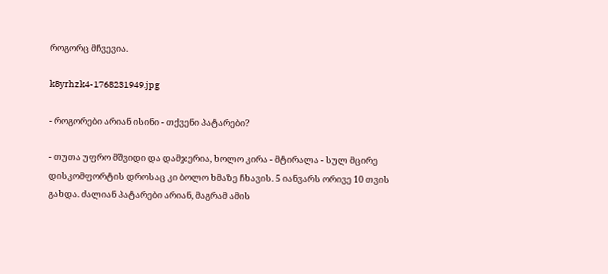როგორც მჩვევია.

k8yrhzk4-1768231949.jpg

- როგორები არიან ისინი - თქვენი პატარები?

- თუთა უფრო მშვიდი და დამჯერია, ხოლო კირა - მტირალა - სულ მცირე დისკომფორტის დროსაც კი ბოლო ხმაზე ჩხავის. 5 იანვარს ორივე 10 თვის გახდა. ძალიან პატარები არიან, მაგრამ ამის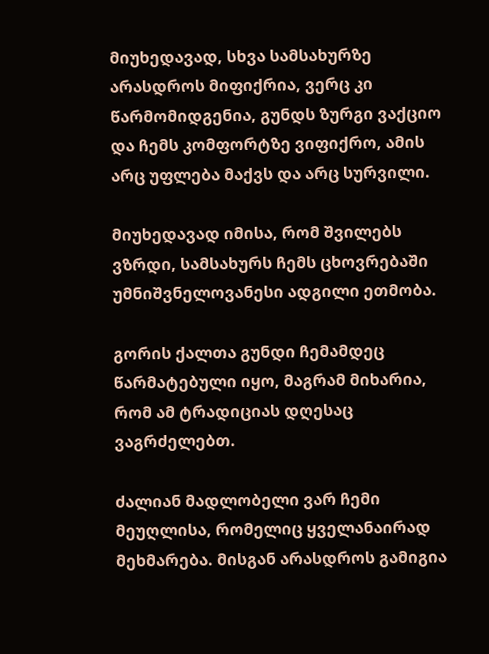მიუხედავად, სხვა სამსახურზე არასდროს მიფიქრია, ვერც კი წარმომიდგენია, გუნდს ზურგი ვაქციო და ჩემს კომფორტზე ვიფიქრო, ამის არც უფლება მაქვს და არც სურვილი.

მიუხედავად იმისა, რომ შვილებს ვზრდი, სამსახურს ჩემს ცხოვრებაში უმნიშვნელოვანესი ადგილი ეთმობა.

გორის ქალთა გუნდი ჩემამდეც წარმატებული იყო, მაგრამ მიხარია, რომ ამ ტრადიციას დღესაც ვაგრძელებთ.

ძალიან მადლობელი ვარ ჩემი მეუღლისა, რომელიც ყველანაირად მეხმარება. მისგან არასდროს გამიგია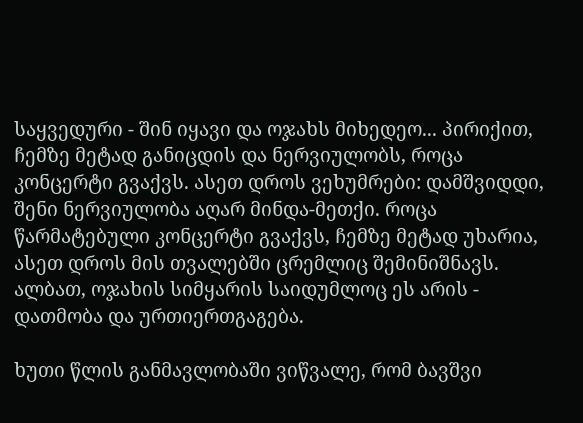საყვედური - შინ იყავი და ოჯახს მიხედეო... პირიქით, ჩემზე მეტად განიცდის და ნერვიულობს, როცა კონცერტი გვაქვს. ასეთ დროს ვეხუმრები: დამშვიდდი, შენი ნერვიულობა აღარ მინდა-მეთქი. როცა წარმატებული კონცერტი გვაქვს, ჩემზე მეტად უხარია, ასეთ დროს მის თვალებში ცრემლიც შემინიშნავს. ალბათ, ოჯახის სიმყარის საიდუმლოც ეს არის - დათმობა და ურთიერთგაგება.

ხუთი წლის განმავლობაში ვიწვალე, რომ ბავშვი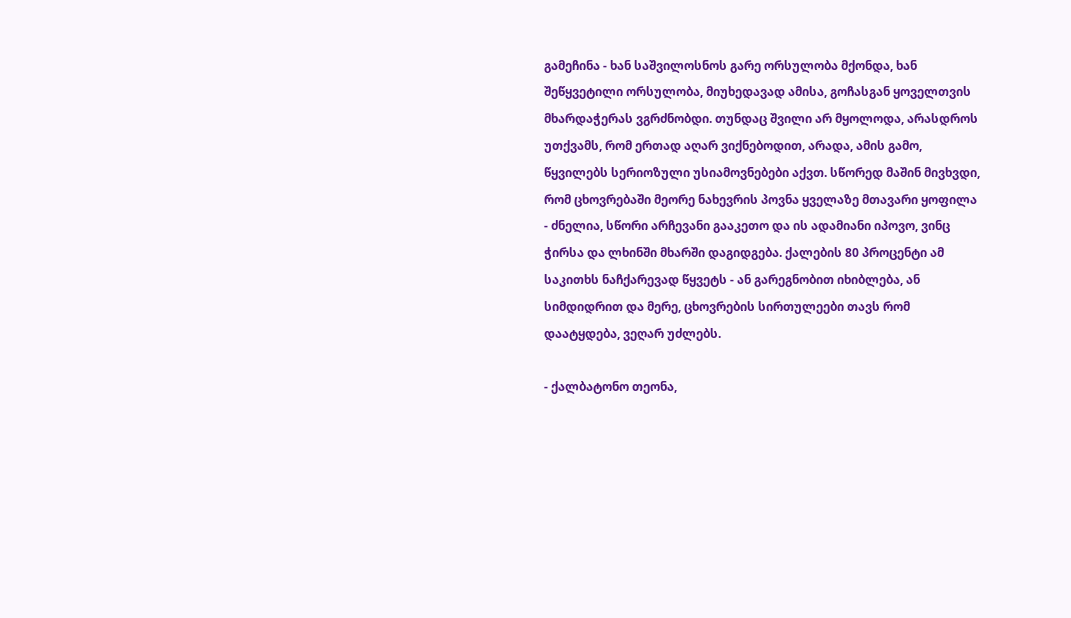გამეჩინა - ხან საშვილოსნოს გარე ორსულობა მქონდა, ხან შეწყვეტილი ორსულობა, მიუხედავად ამისა, გოჩასგან ყოველთვის მხარდაჭერას ვგრძნობდი. თუნდაც შვილი არ მყოლოდა, არასდროს უთქვამს, რომ ერთად აღარ ვიქნებოდით, არადა, ამის გამო, წყვილებს სერიოზული უსიამოვნებები აქვთ. სწორედ მაშინ მივხვდი, რომ ცხოვრებაში მეორე ნახევრის პოვნა ყველაზე მთავარი ყოფილა - ძნელია, სწორი არჩევანი გააკეთო და ის ადამიანი იპოვო, ვინც ჭირსა და ლხინში მხარში დაგიდგება. ქალების 80 პროცენტი ამ საკითხს ნაჩქარევად წყვეტს - ან გარეგნობით იხიბლება, ან სიმდიდრით და მერე, ცხოვრების სირთულეები თავს რომ დაატყდება, ვეღარ უძლებს.

- ქალბატონო თეონა,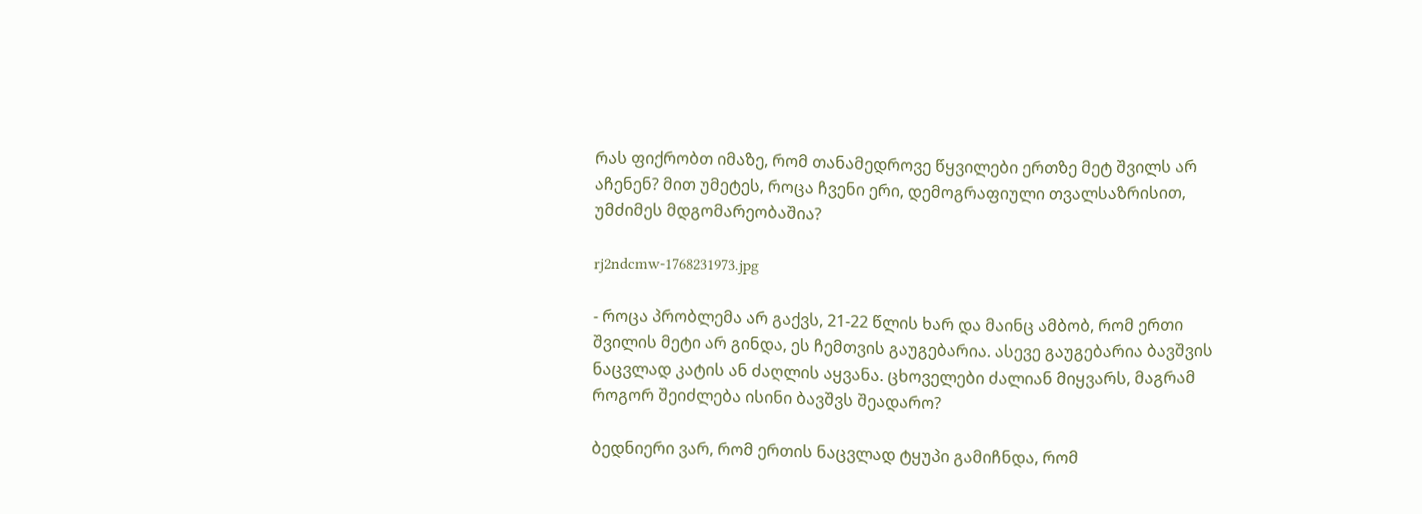რას ფიქრობთ იმაზე, რომ თანამედროვე წყვილები ერთზე მეტ შვილს არ აჩენენ? მით უმეტეს, როცა ჩვენი ერი, დემოგრაფიული თვალსაზრისით, უმძიმეს მდგომარეობაშია?

rj2ndcmw-1768231973.jpg

- როცა პრობლემა არ გაქვს, 21-22 წლის ხარ და მაინც ამბობ, რომ ერთი შვილის მეტი არ გინდა, ეს ჩემთვის გაუგებარია. ასევე გაუგებარია ბავშვის ნაცვლად კატის ან ძაღლის აყვანა. ცხოველები ძალიან მიყვარს, მაგრამ როგორ შეიძლება ისინი ბავშვს შეადარო?

ბედნიერი ვარ, რომ ერთის ნაცვლად ტყუპი გამიჩნდა, რომ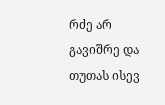რძე არ გავიშრე და თუთას ისევ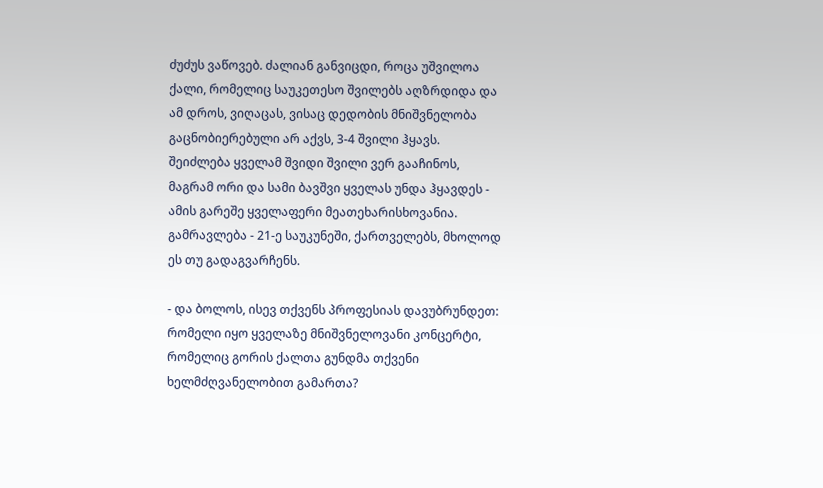ძუძუს ვაწოვებ. ძალიან განვიცდი, როცა უშვილოა ქალი, რომელიც საუკეთესო შვილებს აღზრდიდა და ამ დროს, ვიღაცას, ვისაც დედობის მნიშვნელობა გაცნობიერებული არ აქვს, 3-4 შვილი ჰყავს. შეიძლება ყველამ შვიდი შვილი ვერ გააჩინოს, მაგრამ ორი და სამი ბავშვი ყველას უნდა ჰყავდეს - ამის გარეშე ყველაფერი მეათეხარისხოვანია. გამრავლება - 21-ე საუკუნეში, ქართველებს, მხოლოდ ეს თუ გადაგვარჩენს.

- და ბოლოს, ისევ თქვენს პროფესიას დავუბრუნდეთ: რომელი იყო ყველაზე მნიშვნელოვანი კონცერტი, რომელიც გორის ქალთა გუნდმა თქვენი ხელმძღვანელობით გამართა?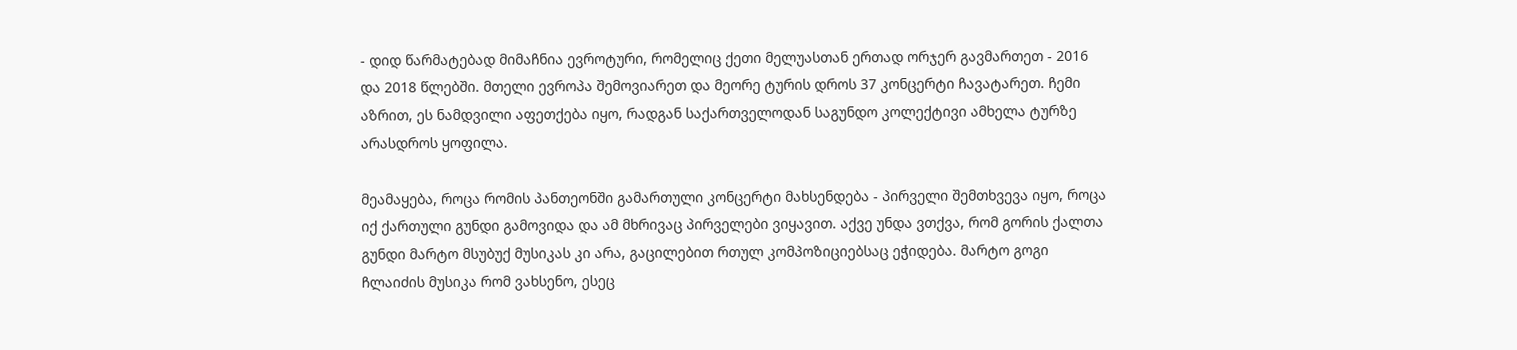- დიდ წარმატებად მიმაჩნია ევროტური, რომელიც ქეთი მელუასთან ერთად ორჯერ გავმართეთ - 2016 და 2018 წლებში. მთელი ევროპა შემოვიარეთ და მეორე ტურის დროს 37 კონცერტი ჩავატარეთ. ჩემი აზრით, ეს ნამდვილი აფეთქება იყო, რადგან საქართველოდან საგუნდო კოლექტივი ამხელა ტურზე არასდროს ყოფილა.

მეამაყება, როცა რომის პანთეონში გამართული კონცერტი მახსენდება - პირველი შემთხვევა იყო, როცა იქ ქართული გუნდი გამოვიდა და ამ მხრივაც პირველები ვიყავით. აქვე უნდა ვთქვა, რომ გორის ქალთა გუნდი მარტო მსუბუქ მუსიკას კი არა, გაცილებით რთულ კომპოზიციებსაც ეჭიდება. მარტო გოგი ჩლაიძის მუსიკა რომ ვახსენო, ესეც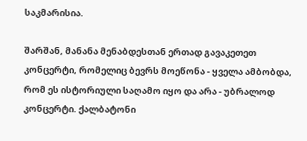საკმარისია.

შარშან, მანანა მენაბდესთან ერთად გავაკეთეთ კონცერტი, რომელიც ბევრს მოეწონა - ყველა ამბობდა, რომ ეს ისტორიული საღამო იყო და არა - უბრალოდ კონცერტი. ქალბატონი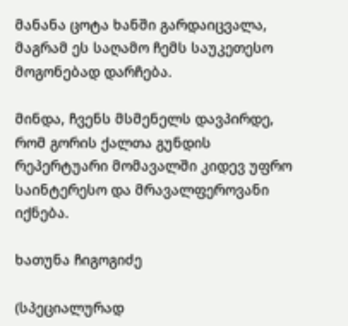მანანა ცოტა ხანში გარდაიცვალა, მაგრამ ეს საღამო ჩემს საუკეთესო მოგონებად დარჩება.

მინდა, ჩვენს მსმენელს დავპირდე, რომ გორის ქალთა გუნდის რეპერტუარი მომავალში კიდევ უფრო საინტერესო და მრავალფეროვანი იქნება.

ხათუნა ჩიგოგიძე

(სპეციალურად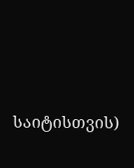საიტისთვის)